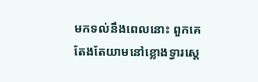មកទល់នឹងពេលនោះ ពួកគេតែងតែយាមនៅខ្លោងទ្វារស្តេ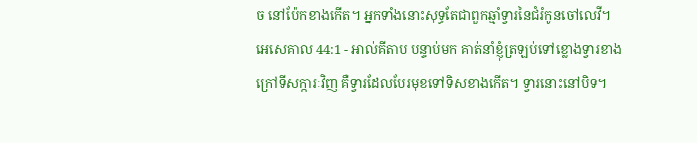ច នៅប៉ែកខាងកើត។ អ្នកទាំងនោះសុទ្ធតែជាពួកឆ្មាំទ្វារនៃជំរំកូនចៅលេវី។
អេសេគាល 44:1 - អាល់គីតាប បន្ទាប់មក គាត់នាំខ្ញុំត្រឡប់ទៅខ្លោងទ្វារខាងក្រៅទីសក្ការៈវិញ គឺទ្វារដែលបែរមុខទៅទិសខាងកើត។ ទ្វារនោះនៅបិទ។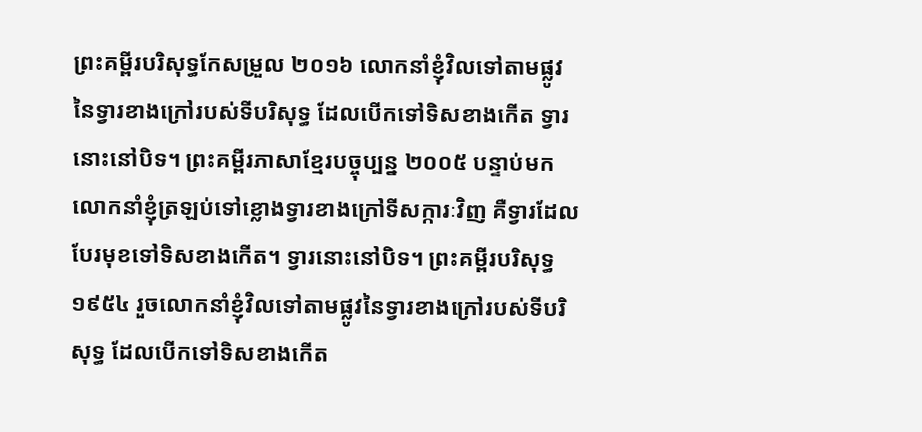ព្រះគម្ពីរបរិសុទ្ធកែសម្រួល ២០១៦ លោកនាំខ្ញុំវិលទៅតាមផ្លូវនៃទ្វារខាងក្រៅរបស់ទីបរិសុទ្ធ ដែលបើកទៅទិសខាងកើត ទ្វារនោះនៅបិទ។ ព្រះគម្ពីរភាសាខ្មែរបច្ចុប្បន្ន ២០០៥ បន្ទាប់មក លោកនាំខ្ញុំត្រឡប់ទៅខ្លោងទ្វារខាងក្រៅទីសក្ការៈវិញ គឺទ្វារដែលបែរមុខទៅទិសខាងកើត។ ទ្វារនោះនៅបិទ។ ព្រះគម្ពីរបរិសុទ្ធ ១៩៥៤ រួចលោកនាំខ្ញុំវិលទៅតាមផ្លូវនៃទ្វារខាងក្រៅរបស់ទីបរិសុទ្ធ ដែលបើកទៅទិសខាងកើត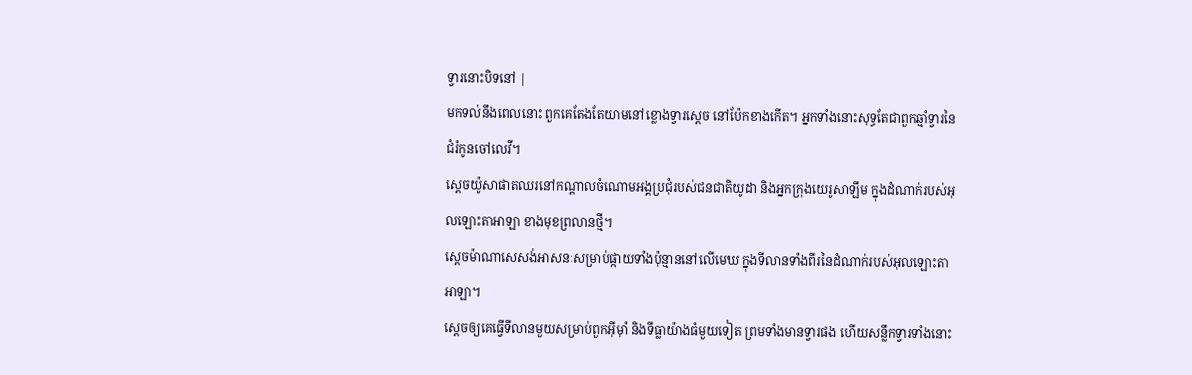ទ្វារនោះបិទនៅ |
មកទល់នឹងពេលនោះ ពួកគេតែងតែយាមនៅខ្លោងទ្វារស្តេច នៅប៉ែកខាងកើត។ អ្នកទាំងនោះសុទ្ធតែជាពួកឆ្មាំទ្វារនៃជំរំកូនចៅលេវី។
ស្តេចយ៉ូសាផាតឈរនៅកណ្តាលចំណោមអង្គប្រជុំរបស់ជនជាតិយូដា និងអ្នកក្រុងយេរូសាឡឹម ក្នុងដំណាក់របស់អុលឡោះតាអាឡា ខាងមុខព្រលានថ្មី។
ស្តេចម៉ាណាសេសង់អាសនៈសម្រាប់ផ្កាយទាំងប៉ុន្មាននៅលើមេឃ ក្នុងទីលានទាំងពីរនៃដំណាក់របស់អុលឡោះតាអាឡា។
ស្តេចឲ្យគេធ្វើទីលានមួយសម្រាប់ពួកអ៊ីមុាំ និងទីធ្លាយ៉ាងធំមួយទៀត ព្រមទាំងមានទ្វារផង ហើយសន្លឹកទ្វារទាំងនោះ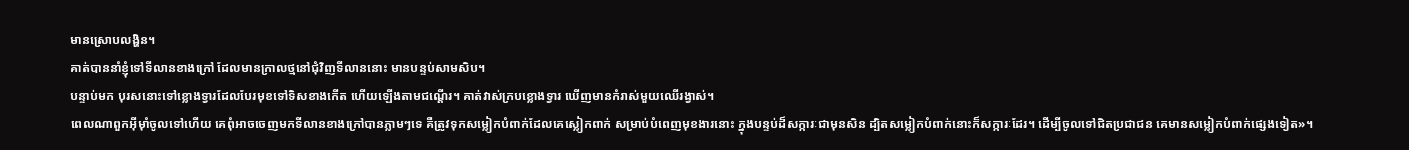មានស្រោបលង្ហិន។
គាត់បាននាំខ្ញុំទៅទីលានខាងក្រៅ ដែលមានក្រាលថ្មនៅជុំវិញទីលាននោះ មានបន្ទប់សាមសិប។
បន្ទាប់មក បុរសនោះទៅខ្លោងទ្វារដែលបែរមុខទៅទិសខាងកើត ហើយឡើងតាមជណ្ដើរ។ គាត់វាស់ក្របខ្លោងទ្វារ ឃើញមានកំរាស់មួយឈើរង្វាស់។
ពេលណាពួកអ៊ីមុាំចូលទៅហើយ គេពុំអាចចេញមកទីលានខាងក្រៅបានភ្លាមៗទេ គឺត្រូវទុកសម្លៀកបំពាក់ដែលគេស្លៀកពាក់ សម្រាប់បំពេញមុខងារនោះ ក្នុងបន្ទប់ដ៏សក្ការៈជាមុនសិន ដ្បិតសម្លៀកបំពាក់នោះក៏សក្ការៈដែរ។ ដើម្បីចូលទៅជិតប្រជាជន គេមានសម្លៀកបំពាក់ផ្សេងទៀត»។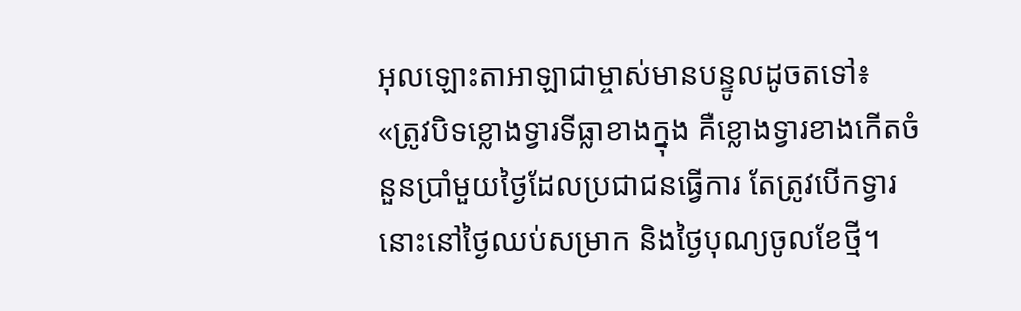អុលឡោះតាអាឡាជាម្ចាស់មានបន្ទូលដូចតទៅ៖ «ត្រូវបិទខ្លោងទ្វារទីធ្លាខាងក្នុង គឺខ្លោងទ្វារខាងកើតចំនួនប្រាំមួយថ្ងៃដែលប្រជាជនធ្វើការ តែត្រូវបើកទ្វារនោះនៅថ្ងៃឈប់សម្រាក និងថ្ងៃបុណ្យចូលខែថ្មី។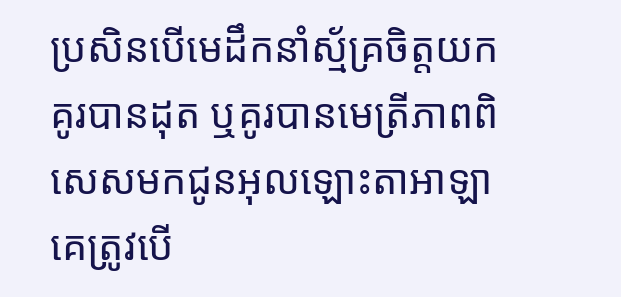ប្រសិនបើមេដឹកនាំស្ម័គ្រចិត្តយកគូរបានដុត ឬគូរបានមេត្រីភាពពិសេសមកជូនអុលឡោះតាអាឡា គេត្រូវបើ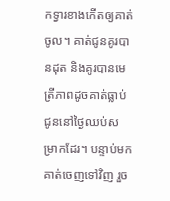កទ្វារខាងកើតឲ្យគាត់ចូល។ គាត់ជូនគូរបានដុត និងគូរបានមេត្រីភាពដូចគាត់ធ្លាប់ជូននៅថ្ងៃឈប់សម្រាកដែរ។ បន្ទាប់មក គាត់ចេញទៅវិញ រួច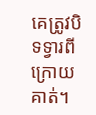គេត្រូវបិទទ្វារពីក្រោយគាត់។